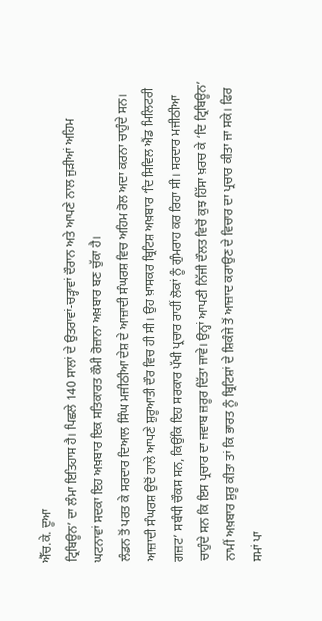ਐੱਚ.ਕੇ. ਦੂਆ
ਟ੍ਰਿਬਿਊਨ’ ਦਾ ਲੰਮਾ ਇਤਿਹਾਸ ਹੈ। ਪਿਛਲੇ 140 ਸਾਲਾਂ ਦੇ ਉਤਰਾਵਾਂ-ਚੜ੍ਹਾਵਾਂ ਦੌਰਾਨ ਅਤੇ ਆਪਣੇ ਨਾਲ ਜੁੜੀਆਂ ਅਹਿਮ ਘਟਨਾਵਾਂ ਸਦਕਾ ਇਹ ਅਖ਼ਬਾਰ ਇਕ ਸਤਿਕਾਰਤ ਕੌਮੀ ਰੋਜ਼ਾਨਾ ਅਖ਼ਬਾਰ ਬਣ ਚੁੱਕਾ ਹੈ।
ਲੰਡਨ ਤੋਂ ਪਰਤ ਕੇ ਸਰਦਾਰ ਦਿਆਲ ਸਿੰਘ ਮਜੀਠੀਆ ਦੇਸ਼ ਦੇ ਆਜ਼ਾਦੀ ਸੰਘਰਸ਼ ਵਿਚ ਅਹਿਮ ਰੋਲ ਅਦਾ ਕਰਨਾ ਚਾਹੁੰਦੇ ਸਨ। ਆਜ਼ਾਦੀ ਸੰਘਰਸ਼ ਉਦੋਂ ਹਾਲੇ ਆਪਣੇ ਸ਼ੁਰੂਆਤੀ ਦੌਰ ਵਿਚ ਹੀ ਸੀ। ਉਹ ਖ਼ਾਸਕਰ ਬ੍ਰਿਟਿਸ਼ ਅਖ਼ਬਾਰ ‘ਦਿ ਸਿਵਿਲ ਐਂਡ ਮਿਲਿਟਰੀ ਗਜ਼ਟ’ ਸਬੰਧੀ ਚੌਕਸ ਸਨ, ਕਿਉਂਕਿ ਇਹ ਸਰਕਾਰ ਪੱਖੀ ਪ੍ਰਚਾਰ ਰਾਹੀਂ ਲੋਕਾਂ ਨੂੰ ਗੁੰਮਰਾਹ ਕਰ ਰਿਹਾ ਸੀ। ਸਰਦਾਰ ਮਜੀਠੀਆ ਚਾਹੁੰਦੇ ਸਨ ਕਿ ਇਸ ਪ੍ਰਚਾਰ ਦਾ ਜਵਾਬ ਜ਼ਰੂਰ ਦਿੱਤਾ ਜਾਵੇ। ਉਨ੍ਹਾਂ ਆਪਣੀ ਨਿੱਜੀ ਦੌਲਤ ਵਿਚੋਂ ਕੁਝ ਹਿੱਸਾ ਖ਼ਰਚ ਕੇ ‘ਦਿ ਟ੍ਰਿਬਿਊਨ’ ਨਾਮੀਂ ਅਖ਼ਬਾਰ ਸ਼ੁਰੂ ਕੀਤਾ ਤਾਂ ਕਿ ਭਾਰਤ ਨੂੰ ਬ੍ਰਿਟਿਸ਼ਾਂ ਦੇ ਸ਼ਿਕੰਜੇ ਤੋਂ ਆਜ਼ਾਦ ਕਰਾਉਣ ਦੇ ਵਿਚਾਰ ਦਾ ਪ੍ਰਚਾਰ ਕੀਤਾ ਜਾ ਸਕੇ। ਫਿਰ ਸਮਾਂ ਪਾ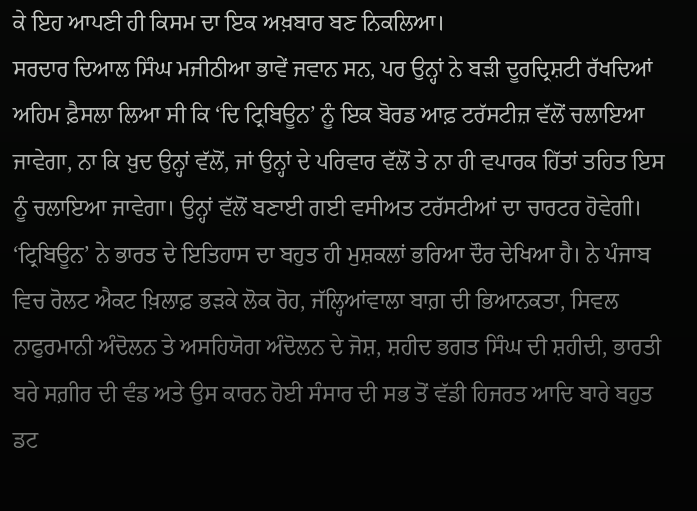ਕੇ ਇਹ ਆਪਣੀ ਹੀ ਕਿਸਮ ਦਾ ਇਕ ਅਖ਼ਬਾਰ ਬਣ ਨਿਕਲਿਆ।
ਸਰਦਾਰ ਦਿਆਲ ਸਿੰਘ ਮਜੀਠੀਆ ਭਾਵੇਂ ਜਵਾਨ ਸਨ, ਪਰ ਉਨ੍ਹਾਂ ਨੇ ਬੜੀ ਦੂਰਦ੍ਰਿਸ਼ਟੀ ਰੱਖਦਿਆਂ ਅਹਿਮ ਫ਼ੈਸਲਾ ਲਿਆ ਸੀ ਕਿ ‘ਦਿ ਟ੍ਰਿਬਿਊਨ’ ਨੂੰ ਇਕ ਬੋਰਡ ਆਫ਼ ਟਰੱਸਟੀਜ਼ ਵੱਲੋਂ ਚਲਾਇਆ ਜਾਵੇਗਾ, ਨਾ ਕਿ ਖ਼ੁਦ ਉਨ੍ਹਾਂ ਵੱਲੋਂ, ਜਾਂ ਉਨ੍ਹਾਂ ਦੇ ਪਰਿਵਾਰ ਵੱਲੋਂ ਤੇ ਨਾ ਹੀ ਵਪਾਰਕ ਹਿੱਤਾਂ ਤਹਿਤ ਇਸ ਨੂੰ ਚਲਾਇਆ ਜਾਵੇਗਾ। ਉਨ੍ਹਾਂ ਵੱਲੋਂ ਬਣਾਈ ਗਈ ਵਸੀਅਤ ਟਰੱਸਟੀਆਂ ਦਾ ਚਾਰਟਰ ਹੋਵੇਗੀ।
‘ਟ੍ਰਿਬਿਊਨ’ ਨੇ ਭਾਰਤ ਦੇ ਇਤਿਹਾਸ ਦਾ ਬਹੁਤ ਹੀ ਮੁਸ਼ਕਲਾਂ ਭਰਿਆ ਦੌਰ ਦੇਖਿਆ ਹੈ। ਨੇ ਪੰਜਾਬ ਵਿਚ ਰੋਲਟ ਐਕਟ ਖ਼ਿਲਾਫ਼ ਭੜਕੇ ਲੋਕ ਰੋਹ, ਜੱਲ੍ਹਿਆਂਵਾਲਾ ਬਾਗ਼ ਦੀ ਭਿਆਨਕਤਾ, ਸਿਵਲ ਨਾਫੁਰਮਾਨੀ ਅੰਦੋਲਨ ਤੇ ਅਸਹਿਯੋਗ ਅੰਦੋਲਨ ਦੇ ਜੋਸ਼, ਸ਼ਹੀਦ ਭਗਤ ਸਿੰਘ ਦੀ ਸ਼ਹੀਦੀ, ਭਾਰਤੀ ਬਰੇ ਸਗ਼ੀਰ ਦੀ ਵੰਡ ਅਤੇ ਉਸ ਕਾਰਨ ਹੋਈ ਸੰਸਾਰ ਦੀ ਸਭ ਤੋਂ ਵੱਡੀ ਹਿਜਰਤ ਆਦਿ ਬਾਰੇ ਬਹੁਤ ਡਟ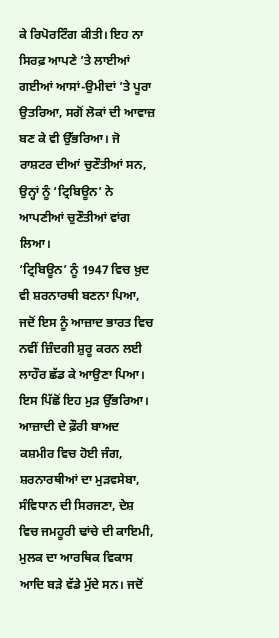ਕੇ ਰਿਪੋਰਟਿੰਗ ਕੀਤੀ। ਇਹ ਨਾ ਸਿਰਫ਼ ਆਪਣੇ ’ਤੇ ਲਾਈਆਂ ਗਈਆਂ ਆਸਾਂ-ਉਮੀਦਾਂ ’ਤੇ ਪੂਰਾ ਉਤਰਿਆ, ਸਗੋਂ ਲੋਕਾਂ ਦੀ ਆਵਾਜ਼ ਬਣ ਕੇ ਵੀ ਉੱਭਰਿਆ। ਜੋ ਰਾਸ਼ਟਰ ਦੀਆਂ ਚੁਣੌਤੀਆਂ ਸਨ, ਉਨ੍ਹਾਂ ਨੂੰ ‘ਟ੍ਰਿਬਿਊਨ’ ਨੇ ਆਪਣੀਆਂ ਚੁਣੌਤੀਆਂ ਵਾਂਗ ਲਿਆ।
‘ਟ੍ਰਿਬਿਊਨ’ ਨੂੰ 1947 ਵਿਚ ਖ਼ੁਦ ਵੀ ਸ਼ਰਨਾਰਥੀ ਬਣਨਾ ਪਿਆ, ਜਦੋਂ ਇਸ ਨੂੰ ਆਜ਼ਾਦ ਭਾਰਤ ਵਿਚ ਨਵੀਂ ਜ਼ਿੰਦਗੀ ਸ਼ੁਰੂ ਕਰਨ ਲਈ ਲਾਹੌਰ ਛੱਡ ਕੇ ਆਉਣਾ ਪਿਆ। ਇਸ ਪਿੱਛੋਂ ਇਹ ਮੁੜ ਉੱਭਰਿਆ। ਆਜ਼ਾਦੀ ਦੇ ਫ਼ੌਰੀ ਬਾਅਦ ਕਸ਼ਮੀਰ ਵਿਚ ਹੋਈ ਜੰਗ, ਸ਼ਰਨਾਰਥੀਆਂ ਦਾ ਮੁੜਵਸੇਬਾ, ਸੰਵਿਧਾਨ ਦੀ ਸਿਰਜਣਾ, ਦੇਸ਼ ਵਿਚ ਜਮਹੂਰੀ ਢਾਂਚੇ ਦੀ ਕਾਇਮੀ, ਮੁਲਕ ਦਾ ਆਰਥਿਕ ਵਿਕਾਸ ਆਦਿ ਬੜੇ ਵੱਡੇ ਮੁੱਦੇ ਸਨ। ਜਦੋਂ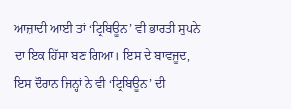ਆਜ਼ਾਦੀ ਆਈ ਤਾਂ ‘ਟ੍ਰਿਬਿਊਨ’ ਵੀ ਭਾਰਤੀ ਸੁਪਨੇ ਦਾ ਇਕ ਹਿੱਸਾ ਬਣ ਗਿਆ। ਇਸ ਦੇ ਬਾਵਜੂਦ, ਇਸ ਦੌਰਾਨ ਜਿਨ੍ਹਾਂ ਨੇ ਵੀ ‘ਟ੍ਰਿਬਿਊਨ’ ਦੀ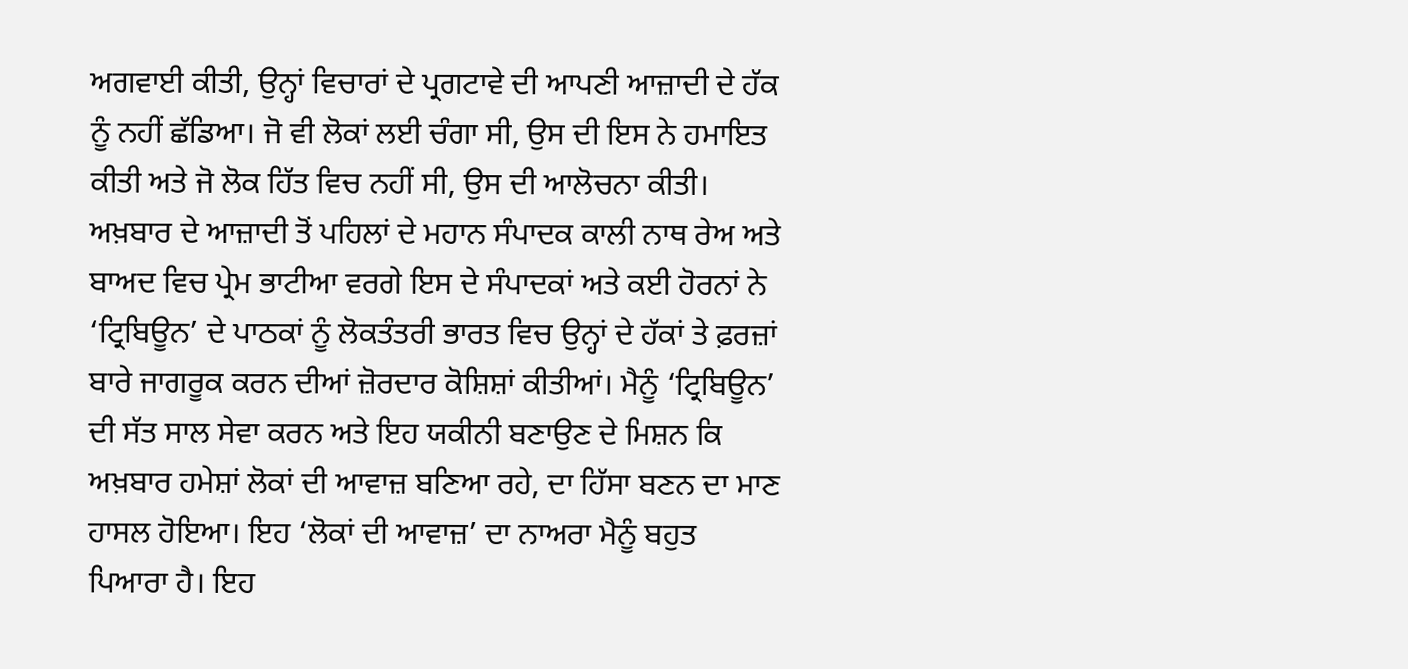ਅਗਵਾਈ ਕੀਤੀ, ਉਨ੍ਹਾਂ ਵਿਚਾਰਾਂ ਦੇ ਪ੍ਰਗਟਾਵੇ ਦੀ ਆਪਣੀ ਆਜ਼ਾਦੀ ਦੇ ਹੱਕ ਨੂੰ ਨਹੀਂ ਛੱਡਿਆ। ਜੋ ਵੀ ਲੋਕਾਂ ਲਈ ਚੰਗਾ ਸੀ, ਉਸ ਦੀ ਇਸ ਨੇ ਹਮਾਇਤ ਕੀਤੀ ਅਤੇ ਜੋ ਲੋਕ ਹਿੱਤ ਵਿਚ ਨਹੀਂ ਸੀ, ਉਸ ਦੀ ਆਲੋਚਨਾ ਕੀਤੀ।
ਅਖ਼ਬਾਰ ਦੇ ਆਜ਼ਾਦੀ ਤੋਂ ਪਹਿਲਾਂ ਦੇ ਮਹਾਨ ਸੰਪਾਦਕ ਕਾਲੀ ਨਾਥ ਰੇਅ ਅਤੇ ਬਾਅਦ ਵਿਚ ਪ੍ਰੇਮ ਭਾਟੀਆ ਵਰਗੇ ਇਸ ਦੇ ਸੰਪਾਦਕਾਂ ਅਤੇ ਕਈ ਹੋਰਨਾਂ ਨੇ ‘ਟ੍ਰਿਬਿਊਨ’ ਦੇ ਪਾਠਕਾਂ ਨੂੰ ਲੋਕਤੰਤਰੀ ਭਾਰਤ ਵਿਚ ਉਨ੍ਹਾਂ ਦੇ ਹੱਕਾਂ ਤੇ ਫ਼ਰਜ਼ਾਂ ਬਾਰੇ ਜਾਗਰੂਕ ਕਰਨ ਦੀਆਂ ਜ਼ੋਰਦਾਰ ਕੋਸ਼ਿਸ਼ਾਂ ਕੀਤੀਆਂ। ਮੈਨੂੰ ‘ਟ੍ਰਿਬਿਊਨ’ ਦੀ ਸੱਤ ਸਾਲ ਸੇਵਾ ਕਰਨ ਅਤੇ ਇਹ ਯਕੀਨੀ ਬਣਾਉਣ ਦੇ ਮਿਸ਼ਨ ਕਿ ਅਖ਼ਬਾਰ ਹਮੇਸ਼ਾਂ ਲੋਕਾਂ ਦੀ ਆਵਾਜ਼ ਬਣਿਆ ਰਹੇ, ਦਾ ਹਿੱਸਾ ਬਣਨ ਦਾ ਮਾਣ ਹਾਸਲ ਹੋਇਆ। ਇਹ ‘ਲੋਕਾਂ ਦੀ ਆਵਾਜ਼’ ਦਾ ਨਾਅਰਾ ਮੈਨੂੰ ਬਹੁਤ ਪਿਆਰਾ ਹੈ। ਇਹ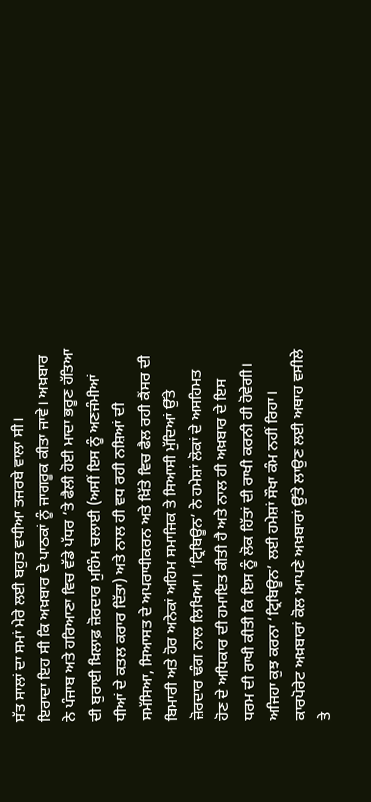ਸੱਤ ਸਾਲਾਂ ਦਾ ਸਮਾਂ ਮੇਰੇ ਲਈ ਬਹੁਤ ਵਧੀਆ ਤਜਰਬੇ ਵਾਲਾ ਸੀ।
ਇਰਾਦਾ ਇਹ ਸੀ ਕਿ ਅਖ਼ਬਾਰ ਦੇ ਪਾਠਕਾਂ ਨੂੰ ਜਾਗਰੂਕ ਕੀਤਾ ਜਾਵੇ। ਅਖ਼ਬਾਰ ਨੇ ਪੰਜਾਬ ਅਤੇ ਹਰਿਆਣਾ ਵਿਚ ਵੱਡੇ ਪੱਧਰ ’ਤੇ ਫੈਲੀ ਹੋਈ ਮਾਦਾ ਭਰੂਣ ਹੱਤਿਆ ਦੀ ਬੁਰਾਈ ਖ਼ਿਲਾਫ਼ ਜ਼ੋਰਦਾਰ ਮੁਹਿੰਮ ਚਲਾਈ (ਅਸੀਂ ਇਸ ਨੂੰ ਅਣਜੰਮੀਆਂ ਧੀਆਂ ਦੇ ਕਤਲ ਕਰਾਰ ਦਿੱਤਾ) ਅਤੇ ਨਾਲ ਹੀ ਵਧ ਰਹੀ ਨਸ਼ਿਆਂ ਦੀ ਸਮੱਸਿਆ, ਸਿਆਸਤ ਦੇ ਅਪਰਾਧੀਕਰਨ ਅਤੇ ਖ਼ਿੱਤੇ ਵਿਚ ਫੈਲ ਰਹੀ ਕੈਂਸਰ ਦੀ ਬਿਮਾਰੀ ਅਤੇ ਹੋਰ ਅਨੇਕਾਂ ਅਹਿਮ ਸਮਾਜਿਕ ਤੇ ਸਿਆਸੀ ਮੁੱਦਿਆਂ ਉੱਤੇ ਜ਼ੋਰਦਾਰ ਢੰਗ ਨਾਲ ਲਿਖਿਆ। ‘ਟ੍ਰਿਬਿਊਨ’ ਨੇ ਹਮੇਸ਼ਾਂ ਲੋਕਾਂ ਦੇ ਅਸਹਿਮਤ ਹੋਣ ਦੇ ਅਧਿਕਾਰ ਦੀ ਹਮਾਇਤ ਕੀਤੀ ਹੈ ਅਤੇ ਨਾਲ ਹੀ ਅਖ਼ਬਾਰ ਦੇ ਇਸ ਧਰਮ ਦੀ ਰਾਖੀ ਕੀਤੀ ਕਿ ਇਸ ਨੂੰ ਲੋਕ ਹਿੱਤਾਂ ਦੀ ਰਾਖੀ ਕਰਨੀ ਹੀ ਹੋਵੇਗੀ।
ਅਜਿਹਾ ਕੁਝ ਕਰਨਾ ‘ਟ੍ਰਿਬਿਊਨ’ ਲਈ ਹਮੇਸ਼ਾਂ ਸੌਖਾ ਕੰਮ ਨਹੀਂ ਰਿਹਾ। ਕਾਰਪੋਰੇਟ ਅਖ਼ਬਾਰਾਂ ਕੋਲ ਆਪਣੇ ਅਖ਼ਬਾਰਾਂ ਉੱਤੇ ਲਾਉਣ ਲਈ ਅਥਾਹ ਵਸੀਲੇ ਤੇ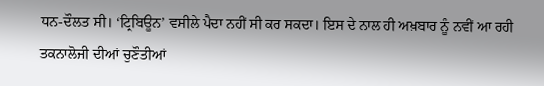ਧਨ-ਦੌਲਤ ਸੀ। ‘ਟ੍ਰਿਬਿਊਨ’ ਵਸੀਲੇ ਪੈਦਾ ਨਹੀਂ ਸੀ ਕਰ ਸਕਦਾ। ਇਸ ਦੇ ਨਾਲ ਹੀ ਅਖ਼ਬਾਰ ਨੂੰ ਨਵੀਂ ਆ ਰਹੀ ਤਕਨਾਲੋਜੀ ਦੀਆਂ ਚੁਣੌਤੀਆਂ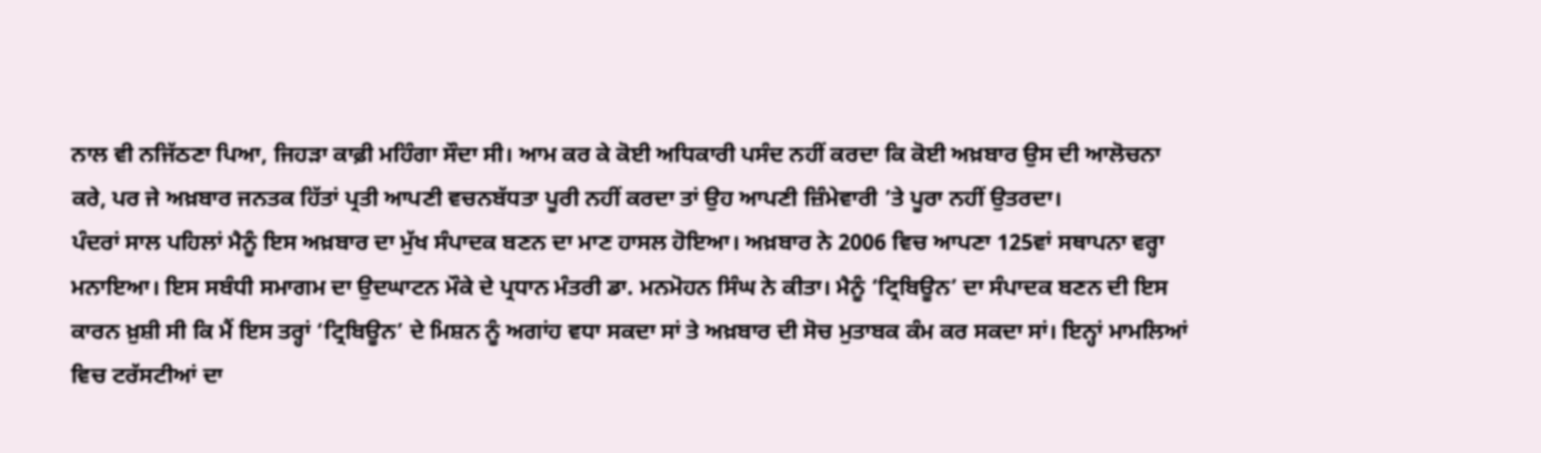ਨਾਲ ਵੀ ਨਜਿੱਠਣਾ ਪਿਆ, ਜਿਹੜਾ ਕਾਫ਼ੀ ਮਹਿੰਗਾ ਸੌਦਾ ਸੀ। ਆਮ ਕਰ ਕੇ ਕੋਈ ਅਧਿਕਾਰੀ ਪਸੰਦ ਨਹੀਂ ਕਰਦਾ ਕਿ ਕੋਈ ਅਖ਼ਬਾਰ ਉਸ ਦੀ ਆਲੋਚਨਾ ਕਰੇ, ਪਰ ਜੇ ਅਖ਼ਬਾਰ ਜਨਤਕ ਹਿੱਤਾਂ ਪ੍ਰਤੀ ਆਪਣੀ ਵਚਨਬੱਧਤਾ ਪੂਰੀ ਨਹੀਂ ਕਰਦਾ ਤਾਂ ਉਹ ਆਪਣੀ ਜ਼ਿੰਮੇਵਾਰੀ ’ਤੇ ਪੂਰਾ ਨਹੀਂ ਉਤਰਦਾ।
ਪੰਦਰਾਂ ਸਾਲ ਪਹਿਲਾਂ ਮੈਨੂੰ ਇਸ ਅਖ਼ਬਾਰ ਦਾ ਮੁੱਖ ਸੰਪਾਦਕ ਬਣਨ ਦਾ ਮਾਣ ਹਾਸਲ ਹੋਇਆ। ਅਖ਼ਬਾਰ ਨੇ 2006 ਵਿਚ ਆਪਣਾ 125ਵਾਂ ਸਥਾਪਨਾ ਵਰ੍ਹਾ ਮਨਾਇਆ। ਇਸ ਸਬੰਧੀ ਸਮਾਗਮ ਦਾ ਉਦਘਾਟਨ ਮੌਕੇ ਦੇ ਪ੍ਰਧਾਨ ਮੰਤਰੀ ਡਾ. ਮਨਮੋਹਨ ਸਿੰਘ ਨੇ ਕੀਤਾ। ਮੈਨੂੰ ‘ਟ੍ਰਿਬਿਊਨ’ ਦਾ ਸੰਪਾਦਕ ਬਣਨ ਦੀ ਇਸ ਕਾਰਨ ਖ਼ੁਸ਼ੀ ਸੀ ਕਿ ਮੈਂ ਇਸ ਤਰ੍ਹਾਂ ‘ਟ੍ਰਿਬਿਊਨ’ ਦੇ ਮਿਸ਼ਨ ਨੂੰ ਅਗਾਂਹ ਵਧਾ ਸਕਦਾ ਸਾਂ ਤੇ ਅਖ਼ਬਾਰ ਦੀ ਸੋਚ ਮੁਤਾਬਕ ਕੰਮ ਕਰ ਸਕਦਾ ਸਾਂ। ਇਨ੍ਹਾਂ ਮਾਮਲਿਆਂ ਵਿਚ ਟਰੱਸਟੀਆਂ ਦਾ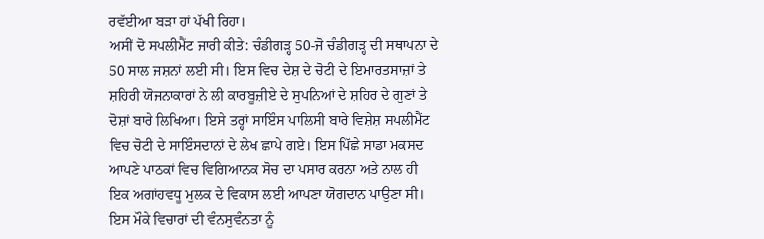ਰਵੱਈਆ ਬੜਾ ਹਾਂ ਪੱਖੀ ਰਿਹਾ।
ਅਸੀਂ ਦੋ ਸਪਲੀਮੈਂਟ ਜਾਰੀ ਕੀਤੇ: ਚੰਡੀਗੜ੍ਹ 50-ਜੋ ਚੰਡੀਗੜ੍ਹ ਦੀ ਸਥਾਪਨਾ ਦੇ 50 ਸਾਲ ਜਸ਼ਨਾਂ ਲਈ ਸੀ। ਇਸ ਵਿਚ ਦੇਸ਼ ਦੇ ਚੋਟੀ ਦੇ ਇਮਾਰਤਸਾਜ਼ਾਂ ਤੇ ਸ਼ਹਿਰੀ ਯੋਜਨਾਕਾਰਾਂ ਨੇ ਲੀ ਕਾਰਬੂਜ਼ੀਏ ਦੇ ਸੁਪਨਿਆਂ ਦੇ ਸ਼ਹਿਰ ਦੇ ਗੁਣਾਂ ਤੇ ਦੋਸ਼ਾਂ ਬਾਰੇ ਲਿਖਿਆ। ਇਸੇ ਤਰ੍ਹਾਂ ਸਾਇੰਸ ਪਾਲਿਸੀ ਬਾਰੇ ਵਿਸ਼ੇਸ਼ ਸਪਲੀਮੈਂਟ ਵਿਚ ਚੋਟੀ ਦੇ ਸਾਇੰਸਦਾਨਾਂ ਦੇ ਲੇਖ ਛਾਪੇ ਗਏ। ਇਸ ਪਿੱਛੇ ਸਾਡਾ ਮਕਸਦ ਆਪਣੇ ਪਾਠਕਾਂ ਵਿਚ ਵਿਗਿਆਨਕ ਸੋਚ ਦਾ ਪਸਾਰ ਕਰਨਾ ਅਤੇ ਨਾਲ ਹੀ ਇਕ ਅਗਾਂਹਵਧੂ ਮੁਲਕ ਦੇ ਵਿਕਾਸ ਲਈ ਆਪਣਾ ਯੋਗਦਾਨ ਪਾਉਣਾ ਸੀ।
ਇਸ ਮੌਕੇ ਵਿਚਾਰਾਂ ਦੀ ਵੰਨਸੁਵੰਨਤਾ ਨੂੰ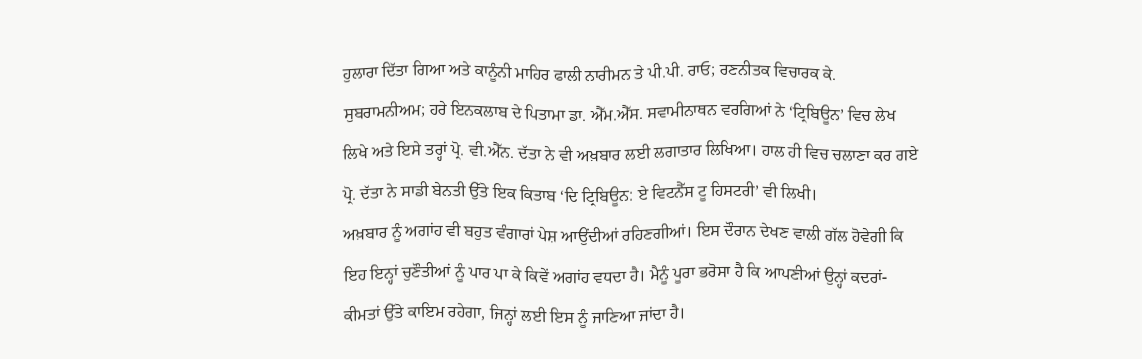ਹੁਲਾਰਾ ਦਿੱਤਾ ਗਿਆ ਅਤੇ ਕਾਨੂੰਨੀ ਮਾਹਿਰ ਫਾਲੀ ਨਾਰੀਮਨ ਤੇ ਪੀ.ਪੀ. ਰਾਓ; ਰਣਨੀਤਕ ਵਿਚਾਰਕ ਕੇ. ਸੁਬਰਾਮਨੀਅਮ; ਹਰੇ ਇਨਕਲਾਬ ਦੇ ਪਿਤਾਮਾ ਡਾ. ਐੱਮ.ਐੱਸ. ਸਵਾਮੀਨਾਥਨ ਵਰਗਿਆਂ ਨੇ ‘ਟ੍ਰਿਬਿਊਨ’ ਵਿਚ ਲੇਖ ਲਿਖੇ ਅਤੇ ਇਸੇ ਤਰ੍ਹਾਂ ਪ੍ਰੋ. ਵੀ.ਐੱਨ. ਦੱਤਾ ਨੇ ਵੀ ਅਖ਼ਬਾਰ ਲਈ ਲਗਾਤਾਰ ਲਿਖਿਆ। ਹਾਲ ਹੀ ਵਿਚ ਚਲਾਣਾ ਕਰ ਗਏ ਪ੍ਰੋ. ਦੱਤਾ ਨੇ ਸਾਡੀ ਬੇਨਤੀ ਉੱਤੇ ਇਕ ਕਿਤਾਬ ‘ਦਿ ਟ੍ਰਿਬਿਊਨ: ਏ ਵਿਟਨੈੱਸ ਟੂ ਹਿਸਟਰੀ’ ਵੀ ਲਿਖੀ।
ਅਖ਼ਬਾਰ ਨੂੰ ਅਗਾਂਹ ਵੀ ਬਹੁਤ ਵੰਗਾਰਾਂ ਪੇਸ਼ ਆਉਂਦੀਆਂ ਰਹਿਣਗੀਆਂ। ਇਸ ਦੌਰਾਨ ਦੇਖਣ ਵਾਲੀ ਗੱਲ ਹੋਵੇਗੀ ਕਿ ਇਹ ਇਨ੍ਹਾਂ ਚੁਣੌਤੀਆਂ ਨੂੰ ਪਾਰ ਪਾ ਕੇ ਕਿਵੇਂ ਅਗਾਂਹ ਵਧਦਾ ਹੈ। ਮੈਨੂੰ ਪੂਰਾ ਭਰੋਸਾ ਹੈ ਕਿ ਆਪਣੀਆਂ ਉਨ੍ਹਾਂ ਕਦਰਾਂ-ਕੀਮਤਾਂ ਉੱਤੇ ਕਾਇਮ ਰਹੇਗਾ, ਜਿਨ੍ਹਾਂ ਲਈ ਇਸ ਨੂੰ ਜਾਣਿਆ ਜਾਂਦਾ ਹੈ।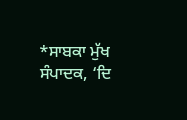*ਸਾਬਕਾ ਮੁੱਖ ਸੰਪਾਦਕ, ‘ਦਿ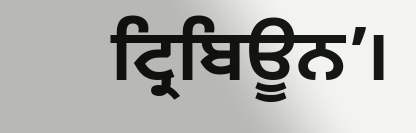ਟ੍ਰਿਬਿਊਨ’।